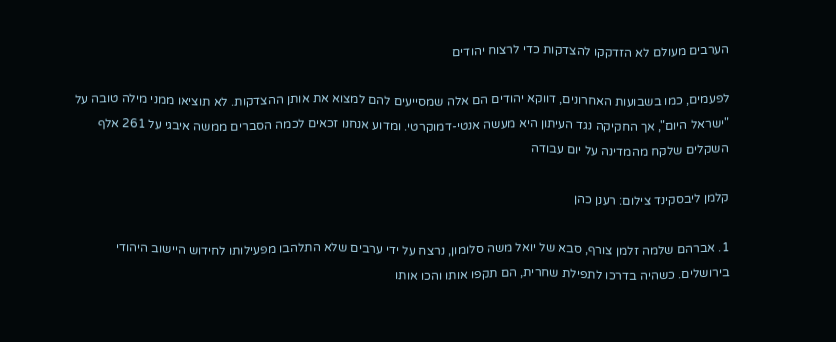הערבים מעולם לא הזדקקו להצדקות כדי לרצוח יהודים

לפעמים, כמו בשבועות האחרונים, דווקא יהודים הם אלה שמסייעים להם למצוא את אותן ההצדקות. לא תוציאו ממני מילה טובה על "ישראל היום", אך החקיקה נגד העיתון היא מעשה אנטי-דמוקרטי. ומדוע אנחנו זכאים לכמה הסברים ממשה איבגי על 261 אלף השקלים שלקח מהמדינה על יום עבודה

קלמן ליבסקינד צילום: רענן כהן

1. אברהם שלמה זלמן צורף, סבא של יואל משה סלומון, נרצח על ידי ערבים שלא התלהבו מפעילותו לחידוש היישוב היהודי בירושלים. כשהיה בדרכו לתפילת שחרית, הם תקפו אותו והכו אותו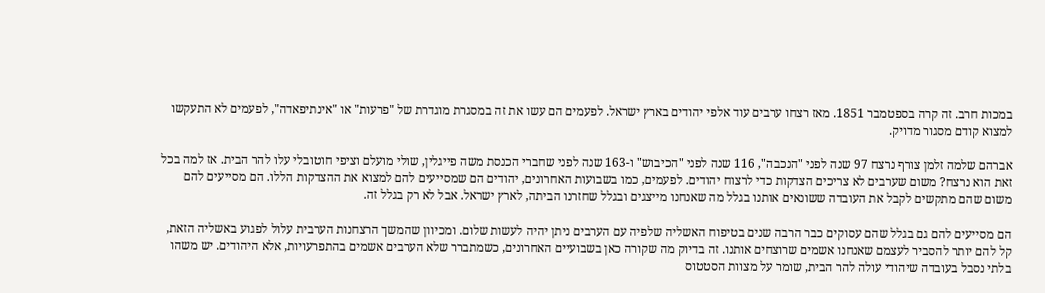במכות חרב. זה קרה בספטמבר 1851. מאז רצחו ערבים עוד אלפי יהודים בארץ ישראל. לפעמים הם עשו את זה במסגרת מוגדרת של "פרעות" או "אינתיפאדה", לפעמים לא התעקשו למצוא קודם מסגור מדויק.

אברהם שלמה זלמן צורף נרצח 97 שנה לפני "הנכבה", 116 שנה לפני "הכיבוש" ו-163 שנה לפני שחברי הכנסת משה פייגלין, שולי מועלם וציפי חוטובלי עלו להר הבית. אז למה בכל זאת הוא נרצח? משום שערבים לא צריכים הצדקות כדי לרצוח יהודים. לפעמים, כמו בשבועות האחרונים, יהודים הם שמסייעים להם למצוא את ההצדקות הללו. הם מסייעים להם משום שהם מתקשים לקבל את העובדה ששונאים אותנו בגלל מה שאנחנו מייצגים ובגלל שחזרנו הביתה, לארץ ישראל. אבל לא רק בגלל זה.

הם מסייעים להם גם בגלל שהם עסוקים כבר הרבה שנים בטיפוח האשליה שלפיה עם הערבים ניתן יהיה לעשות שלום. ומכיוון שהמשך הרצחנות הערבית עלול לפגוע באשליה הזאת, קל להם יותר להסביר לעצמם שאנחנו אשמים שרוצחים אותנו. זה בדיוק מה שקורה כאן בשבועיים האחרונים, כשמתברר שלא הערבים אשמים בהתפרעויות, אלא היהודים. יש משהו בלתי נסבל בעובדה שיהודי עולה להר הבית, שומר על מצוות הסטטוס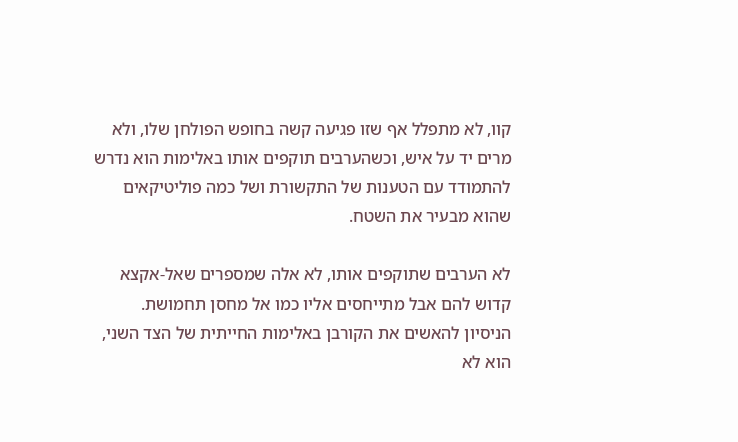קוו, לא מתפלל אף שזו פגיעה קשה בחופש הפולחן שלו, ולא מרים יד על איש, וכשהערבים תוקפים אותו באלימות הוא נדרש להתמודד עם הטענות של התקשורת ושל כמה פוליטיקאים שהוא מבעיר את השטח.

לא הערבים שתוקפים אותו, לא אלה שמספרים שאל-אקצא קדוש להם אבל מתייחסים אליו כמו אל מחסן תחמושת. הניסיון להאשים את הקורבן באלימות החייתית של הצד השני, הוא לא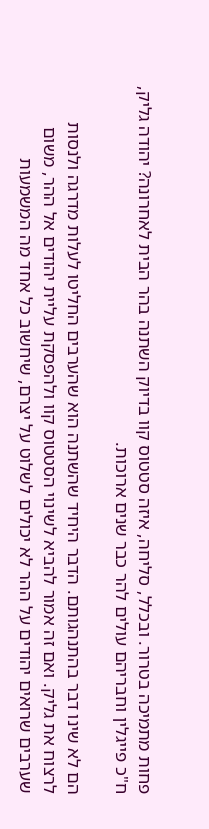פחות מתמיכה בטרור. ובכלל, סליחה, איזה סטטוס קוו בדיוק השתנה בהר הבית לאחרונה? יהודה גליק, ח"כ פייגלין וחבריהם עולים להר כבר שנים ארוכות.

הם לא שינו דבר בהתנהגותם. הדבר היחיד שהשתנה הוא שהערבים החליטו לעלות מדרגה ולנסות לרצוח את גליק. ואם זה אמור להביא לשינוי הסטטוס קוו ולהפסקת עליית יהודים אל ההר, משום שערבים שרואים יהודים על ההר לא יכולים לשלוט על יצרם, שיחשוב כל אחד מה המשמעות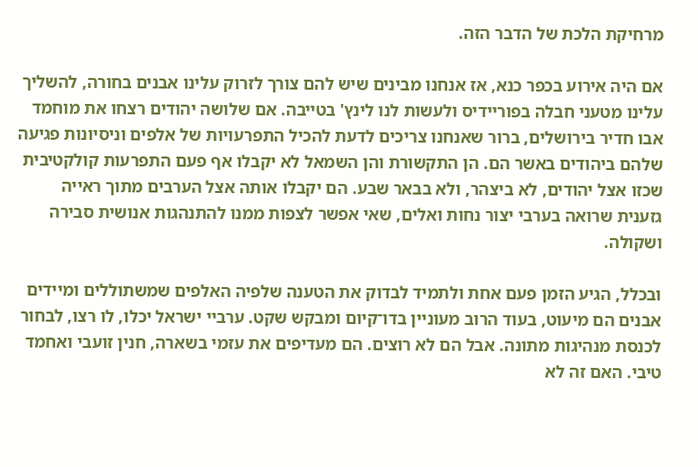מרחיקת הלכת של הדבר הזה.

אם היה אירוע בכפר כנא, אז אנחנו מבינים שיש להם צורך לזרוק עלינו אבנים בחורה, להשליך עלינו מטעני חבלה בפוריידיס ולעשות לנו לינץ' בטייבה. אם שלושה יהודים רצחו את מוחמד אבו חדיר בירושלים, ברור שאנחנו צריכים לדעת להכיל התפרעויות של אלפים וניסיונות פגיעה שלהם ביהודים באשר הם. הן התקשורת והן השמאל לא יקבלו אף פעם התפרעות קולקטיבית שכזו אצל יהודים, לא ביצהר, ולא בבאר שבע. הם יקבלו אותה אצל הערבים מתוך ראייה גזענית שרואה בערבי יצור נחות ואלים, שאי אפשר לצפות ממנו להתנהגות אנושית סבירה ושקולה.

ובכלל, הגיע הזמן פעם אחת ולתמיד לבדוק את הטענה שלפיה האלפים שמשתוללים ומיידים אבנים הם מיעוט, בעוד הרוב מעוניין בדו־קיום ומבקש שקט. ערביי ישראל יכלו, לו רצו, לבחור לכנסת מנהיגות מתונה. אבל הם לא רוצים. הם מעדיפים את עזמי בשארה, חנין זועבי ואחמד טיבי. האם זה לא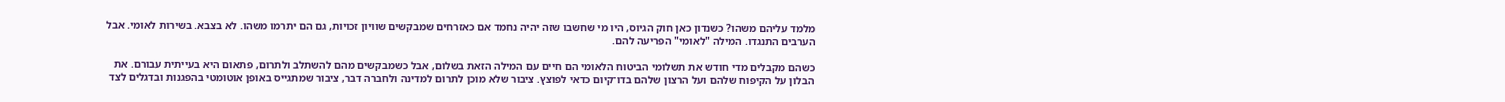מלמד עליהם משהו? כשנדון כאן חוק הגיוס, היו מי שחשבו שזה יהיה נחמד אם כאזרחים שמבקשים שוויון זכויות, גם הם יתרמו משהו. לא בצבא. בשירות לאומי. אבל הערבים התנגדו. המילה "לאומי" הפריעה להם.

כשהם מקבלים מדי חודש את תשלומי הביטוח הלאומי הם חיים עם המילה הזאת בשלום, אבל כשמבקשים מהם להשתלב ולתרום, פתאום היא בעייתית עבורם. את הבלון על הקיפוח שלהם ועל הרצון שלהם בדו־קיום כדאי לפוצץ. ציבור שלא מוכן לתרום למדינה ולחברה דבר, ציבור שמתגייס באופן אוטומטי בהפגנות ובדגלים לצד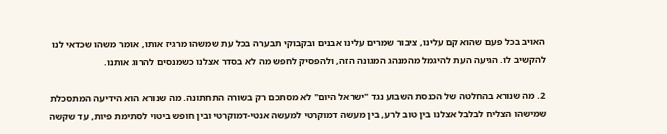האויב בכל פעם שהוא קם עלינו, ציבור שמרים עלינו אבנים ובקבוקי תבערה בכל עת שמשהו מרגיז אותו, אומר משהו שכדאי לנו להקשיב לו. הגיעה העת להיגמל מהמנהג המגונה הזה, ולהפסיק לחפש מה לא בסדר אצלנו כשמנסים להרוג אותנו.

2. מה שנורא בהחלטה של הכנסת השבוע נגד "ישראל היום" לא מסתכם רק בשורה התחתונה. מה שנורא הוא הידיעה המתסכלת שמישהו הצליח לבלבל אצלנו בין טוב לרע, בין מעשה דמוקרטי למעשה אנטי-דמוקרטי ובין חופש ביטוי לסתימת פיות, עד שקשה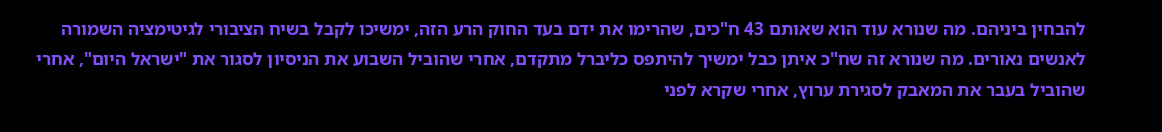להבחין ביניהם. מה שנורא עוד הוא שאותם 43 ח"כים, שהרימו את ידם בעד החוק הרע הזה, ימשיכו לקבל בשיח הציבורי לגיטימציה השמורה לאנשים נאורים. מה שנורא זה שח"כ איתן כבל ימשיך להיתפס כליברל מתקדם, אחרי שהוביל השבוע את הניסיון לסגור את "ישראל היום", אחרי שהוביל בעבר את המאבק לסגירת ערוץ, אחרי שקרא לפני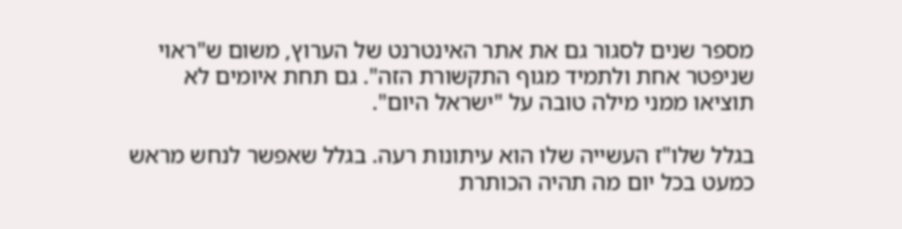מספר שנים לסגור גם את אתר האינטרנט של הערוץ, משום ש"ראוי שניפטר אחת ולתמיד מגוף התקשורת הזה". גם תחת איומים לא תוציאו ממני מילה טובה על "ישראל היום".

בגלל שלו"ז העשייה שלו הוא עיתונות רעה. בגלל שאפשר לנחש מראש כמעט בכל יום מה תהיה הכותרת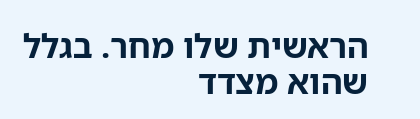הראשית שלו מחר. בגלל שהוא מצדד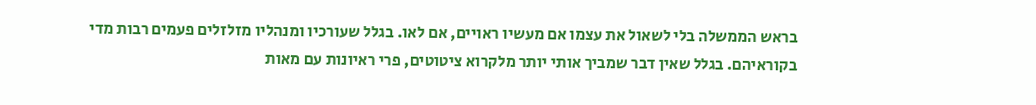בראש הממשלה בלי לשאול את עצמו אם מעשיו ראויים, אם לאו. בגלל שעורכיו ומנהליו מזלזלים פעמים רבות מדי בקוראיהם. בגלל שאין דבר שמביך אותי יותר מלקרוא ציטוטים, פרי ראיונות עם מאות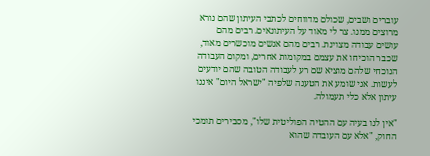עוברים ושבים, שכולם מדווחים לכתבי העיתון שהם נורא מרוצים ממנו. צר לי מאוד על העיתונאים. רבים מהם עושים עבודה מצוינת. רבים מהם אנשים מוכשרים מאוד, שכבר הוכיחו את עצמם במקומות אחרים, ומקום העבודה הנוכחי שלהם מוציא שם רע לעבודה הטובה שהם יודעים לעשות. אני שומע את הטענה שלפיה "ישראל היום" איננו עיתון אלא כלי תעמולה.

"אין לנו בעיה עם ההטיה הפוליטית שלו", מסבירים תומכי החוק, "אלא עם העובדה שהוא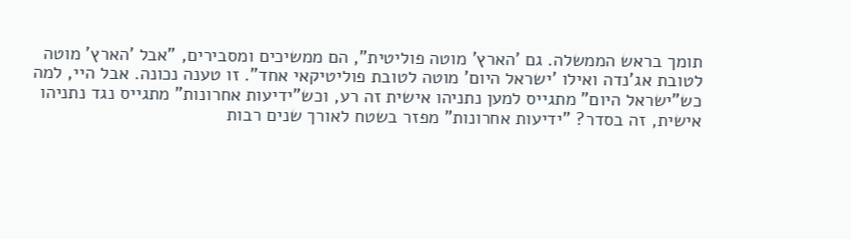תומך בראש הממשלה. גם 'הארץ' מוטה פוליטית", הם ממשיכים ומסבירים, "אבל 'הארץ' מוטה לטובת אג'נדה ואילו 'ישראל היום' מוטה לטובת פוליטיקאי אחד". זו טענה נכונה. אבל היי, למה כש"ישראל היום" מתגייס למען נתניהו אישית זה רע, וכש"ידיעות אחרונות" מתגייס נגד נתניהו אישית, זה בסדר? "ידיעות אחרונות" מפזר בשטח לאורך שנים רבות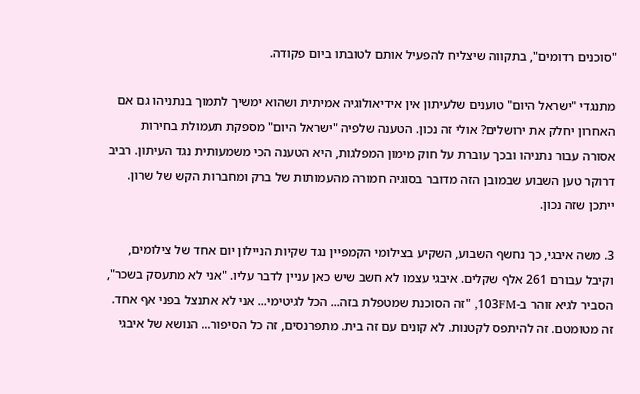"סוכנים רדומים", בתקווה שיצליח להפעיל אותם לטובתו ביום פקודה.

מתנגדי "ישראל היום" טוענים שלעיתון אין אידיאולוגיה אמיתית ושהוא ימשיך לתמוך בנתניהו גם אם האחרון יחלק את ירושלים? אולי זה נכון. הטענה שלפיה "ישראל היום" מספקת תעמולת בחירות אסורה עבור נתניהו ובכך עוברת על חוק מימון המפלגות, היא הטענה הכי משמעותית נגד העיתון. רביב דרוקר טען השבוע שבמובן הזה מדובר בסוגיה חמורה מהעמותות של ברק ומחברות הקש של שרון. ייתכן שזה נכון.

3. משה איבגי, כך נחשף השבוע, השקיע בצילומי הקמפיין נגד שקיות הניילון יום אחד של צילומים, וקיבל עבורם 261 אלף שקלים. איבגי עצמו לא חשב שיש כאן עניין לדבר עליו. "אני לא מתעסק בשכר", הסביר לגיא זוהר ב-103FM, "זה הסוכנת שמטפלת בזה... הכל לגיטימי... אני לא אתנצל בפני אף אחד. זה מטומטם. זה להיתפס לקטנות. לא קונים עם זה בית. מתפרנסים, זה כל הסיפור... הנושא של איבגי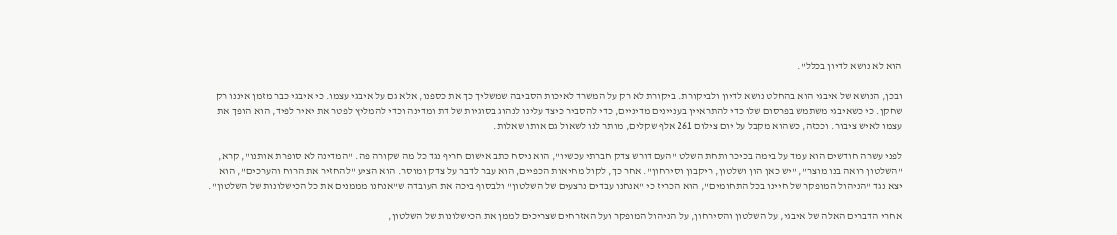הוא לא נושא לדיון בכלל".

ובכן, הנושא של איבגי הוא בהחלט נושא לדיון ולביקורת. ביקורת לא רק על המשרד לאיכות הסביבה שמשליך כך את כספנו, אלא גם על איבגי עצמו. כי איבגי כבר מזמן איננו רק שחקן. כי כשאיבגי משתמש בפרסום שלו כדי להתראיין בעניינים מדיניים, כדי להסביר כיצד עלינו לנהוג בסוגיות של דת ומדינה וכדי להמליץ לפטר את יאיר לפיד, הוא הופך את עצמו לאיש ציבור. וככזה, כשהוא מקבל על יום צילום 261 אלף שקלים, מותר לנו לשאול גם אותו שאלות.

לפני עשרה חודשים הוא עמד על בימה בכיכר ותחת השלט "העם דורש צדק חברתי עכשיו", הוא ניסח כתב אישום חריף נגד כל מה שקורה פה. "המדינה לא סופרת אותנו", קרא, "השלטון רואה בנו מוצר", "יש כאן הון ושלטון, ריקבון וסירחון". אחר כך, לקול מחיאות הכפיים, הוא עבר לדבר על צדק ומוסר. הוא הציע "להחזיר את הרוח והערכים", הוא יצא נגד "הניהול המופקר של חיינו בכל התחומים", הוא הכריז כי "אנחנו עבדים נרצעים של השלטון" ולבסוף ביכה את העובדה ש"אנחנו מממנים את כל הכישלונות של השלטון".

אחרי הדברים האלה של איבגי, על השלטון והסירחון, על הניהול המופקר ועל האזרחים שצריכים לממן את הכישלונות של השלטון,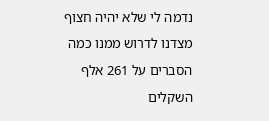נדמה לי שלא יהיה חצוף מצדנו לדרוש ממנו כמה הסברים על 261 אלף השקלים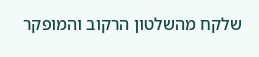שלקח מהשלטון הרקוב והמופקר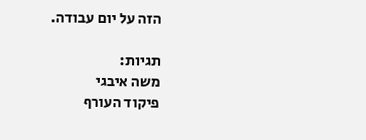הזה על יום עבודה.

תגיות:
משה איבגי
פיקוד העורף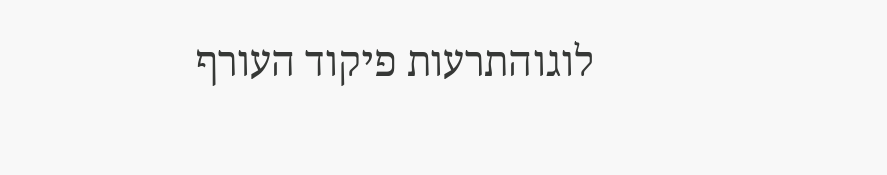לוגוהתרעות פיקוד העורף